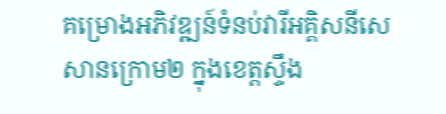គម្រោងអភិវឌ្ឍន៍ទំនប់វារីអគ្គិសនីសេសានក្រោម២ ក្នុងខេត្តស្ទឹង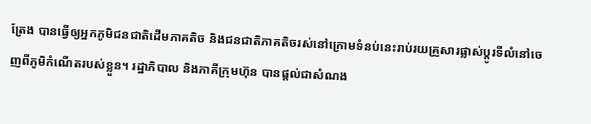ត្រែង បានធ្វើឲ្យអ្នកភូមិជនជាតិដើមភាគតិច និងជនជាតិភាគតិចរស់នៅក្រោមទំនប់នេះរាប់រយគ្រួសារផ្លាស់ប្តូរទីលំនៅចេញពីភូមិកំណើតរបស់ខ្លួន។ រដ្ឋាភិបាល និងភាគីក្រុមហ៊ុន បានផ្ដល់ជាសំណង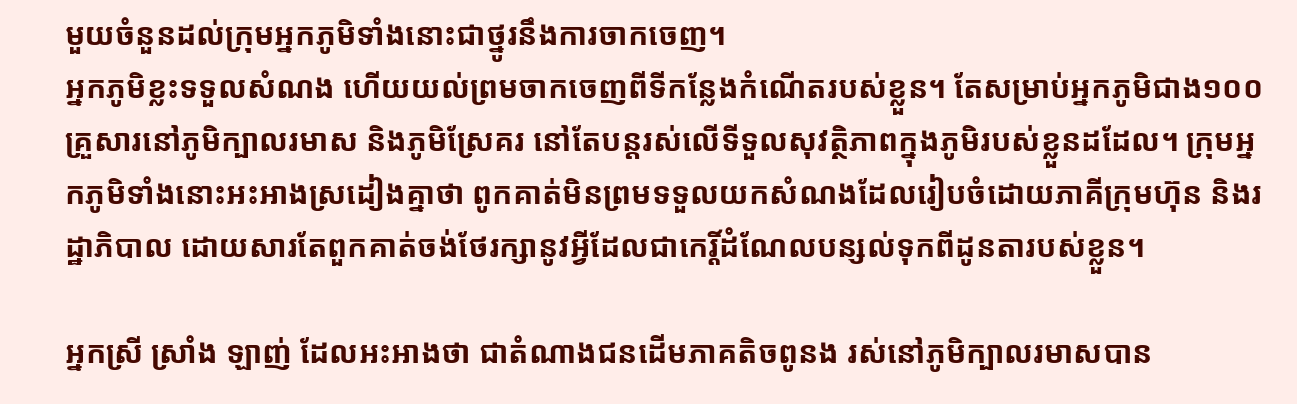មួយចំនួនដល់ក្រុមអ្នកភូមិទាំងនោះជាថ្នូរនឹងការចាកចេញ។
អ្នកភូមិខ្លះទទួលសំណង ហើយយល់ព្រមចាកចេញពីទីកន្លែងកំណើតរបស់ខ្លួន។ តែសម្រាប់អ្នកភូមិជាង១០០គ្រួសារនៅភូមិក្បាលរមាស និងភូមិស្រែគរ នៅតែបន្តរស់លើទីទួលសុវត្ថិភាពក្នុងភូមិរបស់ខ្លួនដដែល។ ក្រុមអ្នកភូមិទាំងនោះអះអាងស្រដៀងគ្នាថា ពូកគាត់មិនព្រមទទួលយកសំណងដែលរៀបចំដោយភាគីក្រុមហ៊ុន និងរដ្ឋាភិបាល ដោយសារតែពួកគាត់ចង់ថែរក្សានូវអ្វីដែលជាកេរ្តិ៍ដំណែលបន្សល់ទុកពីដូនតារបស់ខ្លួន។

អ្នកស្រី ស្រាំង ឡាញ់ ដែលអះអាងថា ជាតំណាងជនដើមភាគតិចពូនង រស់នៅភូមិក្បាលរមាសបាន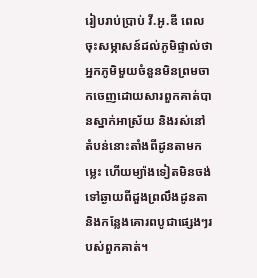រៀបរាប់ប្រាប់ វី.អូ.ឌី ពេលចុះសម្ភាសន៍ដល់ភូមិផ្ទាល់ថា អ្នកភូមិមួយចំនួនមិនព្រមចាកចេញដោយសារពួកគាត់បានស្នាក់អាស្រ័យ និងរស់នៅតំបន់នោះតាំងពីដូនតាមកម្លេះ ហើយម្យ៉ាងទៀតមិនចង់ទៅឆ្ងាយពីដួងព្រលឹងដូនតា និងកន្លែងគោរពបូជាផ្សេងៗរបស់ពួកគាត់។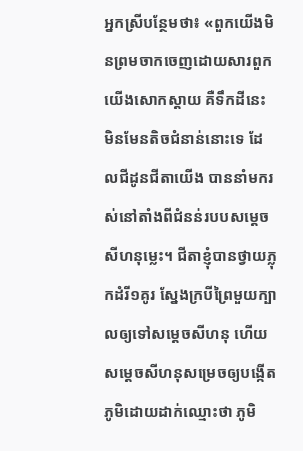អ្នកស្រីបន្ថែមថា៖ «ពួកយើងមិនព្រមចាកចេញដោយសារពួកយើងសោកស្តាយ គឺទឹកដីនេះ មិនមែនតិចជំនាន់នោះទេ ដែលជីដូនជីតាយើង បាននាំមករស់នៅតាំងពីជំនន់របបសម្តេចសីហនុម្លេះ។ ជីតាខ្ញុំបានថ្វាយភ្លុកដំរី១គូរ ស្នែងក្របីព្រៃមួយក្បាលឲ្យទៅសម្តេចសីហនុ ហើយសម្តេចសីហនុសម្រេចឲ្យបង្កើតភូមិដោយដាក់ឈ្មោះថា ភូមិ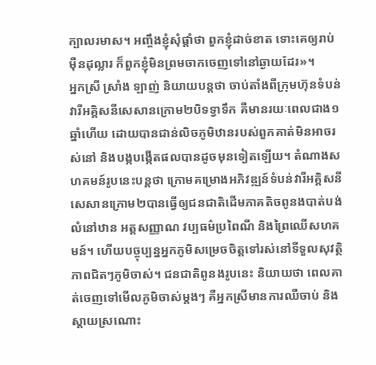ក្បាលរមាស។ អញ្ចឹងខ្ញុំសុំផ្តាំថា ពួកខ្ញុំដាច់ខាត ទោះគេឲ្យរាប់ម៉ឺនដុល្លារ ក៏ពួកខ្ញុំមិនព្រមចាកចេញទៅនៅឆ្ងាយដែរ»។
អ្នកស្រី ស្រាំង ឡាញ់ និយាយបន្តថា ចាប់តាំងពីក្រុមហ៊ុនទំបន់វារីអគ្គិសនីសេសានក្រោម២បិទទ្វាទឹក គឺមានរយៈពេលជាង១ឆ្នាំហើយ ដោយបានជាន់លិចភូមិឋានរបស់ពួកគាត់មិនអាចរស់នៅ និងបង្កបង្កើតផលបានដូចមុនទៀតឡើយ។ តំណាងសហគមន៍រូបនេះបន្តថា ក្រោមគម្រោងអភិវឌ្ឍន៍ទំបន់វារីអគ្គិសនីសេសានក្រោម២បានធ្វើឲ្យជនជាតិដើមភាគតិចពូនងបាត់បង់លំនៅឋាន អត្តសញ្ញាណ វប្បធម៌ប្រពៃណី និងព្រៃឈើសហគមន៍។ ហើយបច្ចុប្បន្នអ្នកភូមិសម្រេចចិត្តទៅរស់នៅទីទួលសុវត្ថិភាពជិតៗភូមិចាស់។ ជនជាតិពូនងរូបនេះ និយាយថា ពេលគាត់ចេញទៅមើលភូមិចាស់ម្តងៗ គឺអ្នកស្រីមានការឈឺចាប់ និងស្តាយស្រណោះ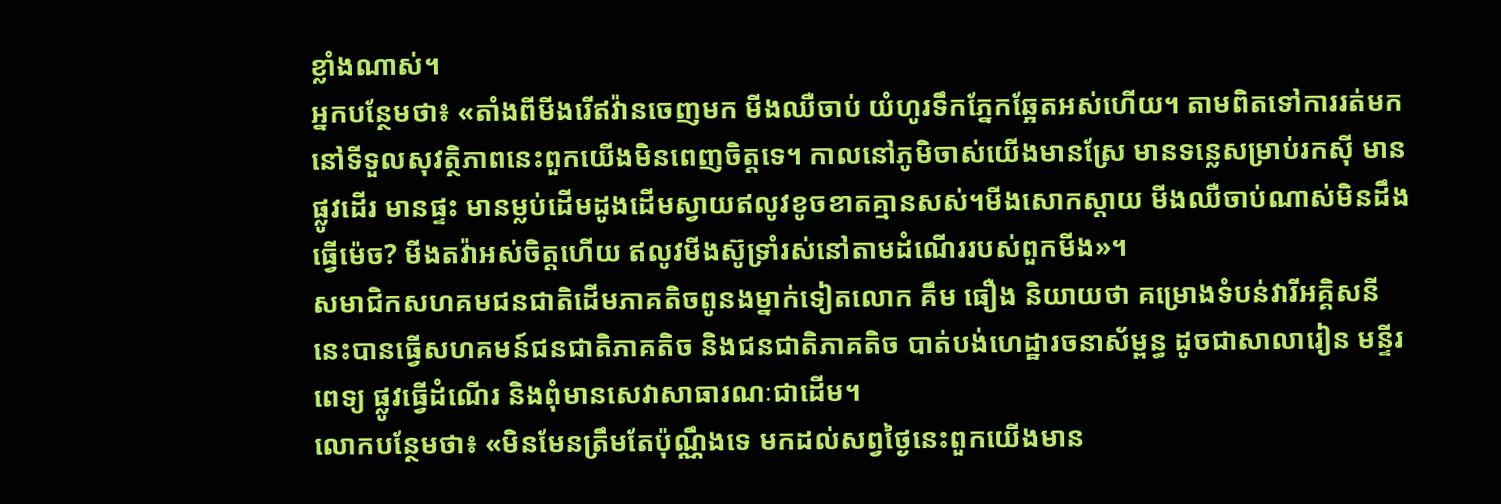ខ្លាំងណាស់។
អ្នកបន្ថែមថា៖ «តាំងពីមីងរើឥវ៉ានចេញមក មីងឈឺចាប់ យំហូរទឹកភ្នែកឆ្អែតអស់ហើយ។ តាមពិតទៅការរត់មកនៅទីទួលសុវត្ថិភាពនេះពួកយើងមិនពេញចិត្តទេ។ កាលនៅភូមិចាស់យើងមានស្រែ មានទន្លេសម្រាប់រកស៊ី មានផ្លូវដើរ មានផ្ទះ មានម្លប់ដើមដូងដើមស្វាយឥលូវខូចខាតគ្មានសស់។មីងសោកស្តាយ មីងឈឺចាប់ណាស់មិនដឹងធ្វើម៉េច? មីងតវ៉ាអស់ចិត្តហើយ ឥលូវមីងស៊ូទ្រាំរស់នៅតាមដំណើររបស់ពួកមីង»។
សមាជិកសហគមជនជាតិដើមភាគតិចពូនងម្នាក់ទៀតលោក គឹម ធឿង និយាយថា គម្រោងទំបន់វារីអគ្គិសនីនេះបានធ្វើសហគមន៍ជនជាតិភាគតិច និងជនជាតិភាគតិច បាត់បង់ហេដ្ឋារចនាស័ម្ពន្ធ ដូចជាសាលារៀន មន្ទីរពេទ្យ ផ្លូវធ្វើដំណើរ និងពុំមានសេវាសាធារណៈជាដើម។
លោកបន្ថែមថា៖ «មិនមែនត្រឹមតែប៉ុណ្ណឹងទេ មកដល់សព្វថ្ងៃនេះពួកយើងមាន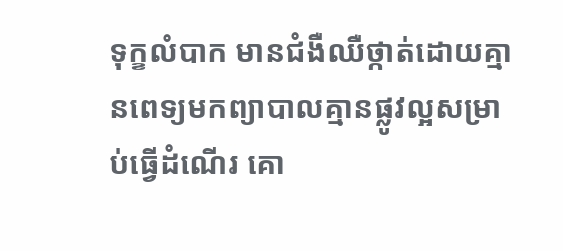ទុក្ខលំបាក មានជំងឺឈឺថ្កាត់ដោយគ្មានពេទ្យមកព្យាបាលគ្មានផ្លូវល្អសម្រាប់ធ្វើដំណើរ គោ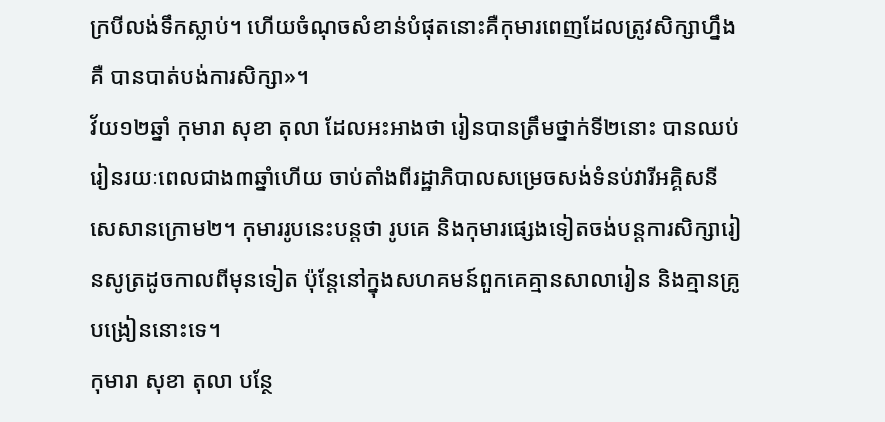ក្របីលង់ទឹកស្លាប់។ ហើយចំណុចសំខាន់បំផុតនោះគឺកុមារពេញដែលត្រូវសិក្សាហ្នឹងគឺ បានបាត់បង់ការសិក្សា»។
វ័យ១២ឆ្នាំ កុមារា សុខា តុលា ដែលអះអាងថា រៀនបានត្រឹមថ្នាក់ទី២នោះ បានឈប់រៀនរយៈពេលជាង៣ឆ្នាំហើយ ចាប់តាំងពីរដ្ឋាភិបាលសម្រេចសង់ទំនប់វារីអគ្គិសនីសេសានក្រោម២។ កុមាររូបនេះបន្តថា រូបគេ និងកុមារផ្សេងទៀតចង់បន្តការសិក្សារៀនសូត្រដូចកាលពីមុនទៀត ប៉ុន្តែនៅក្នុងសហគមន៍ពួកគេគ្មានសាលារៀន និងគ្មានគ្រូបង្រៀននោះទេ។
កុមារា សុខា តុលា បន្ថែ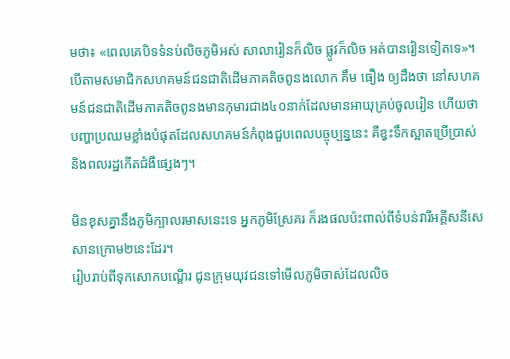មថា៖ «ពេលគេបិទទំនប់លិចភូមិអស់ សាលារៀនក៏លិច ផ្លូវក៏លិច អត់បានរៀនទៀតទេ»។
បើតាមសមាជិកសហគមន៍ជនជាតិដើមភាគតិចពូនងលោក គឹម ធឿង ឲ្យដឹងថា នៅសហគមន៍ជនជាតិដើមភាគតិចពូនងមានកុមារជាង៤០នាក់ដែលមានអាយុគ្រប់ចូលរៀន ហើយថា បញ្ហាប្រឈមខ្លាំងបំផុតដែលសហគមន៍កំពុងជួបពេលបច្ចុប្បន្ននេះ គឺខ្វះទឹកស្អាតប្រើប្រាស់ និងពលរដ្ឋកើតជំងឺផ្សេងៗ។

មិនខុសគ្នានឹងភូមិក្បាលរមាសនេះទេ អ្នកភូមិស្រែគរ ក៏រងផលប៉ះពាល់ពីទំបន់វារីអគ្គីសនីសេសានក្រោម២នេះដែរ។
រៀបរាប់ពីទុកសោកបណ្តើរ ជូនក្រុមយុវជនទៅមើលភូមិចាស់ដែលលិច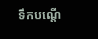ទឹកបណ្តើ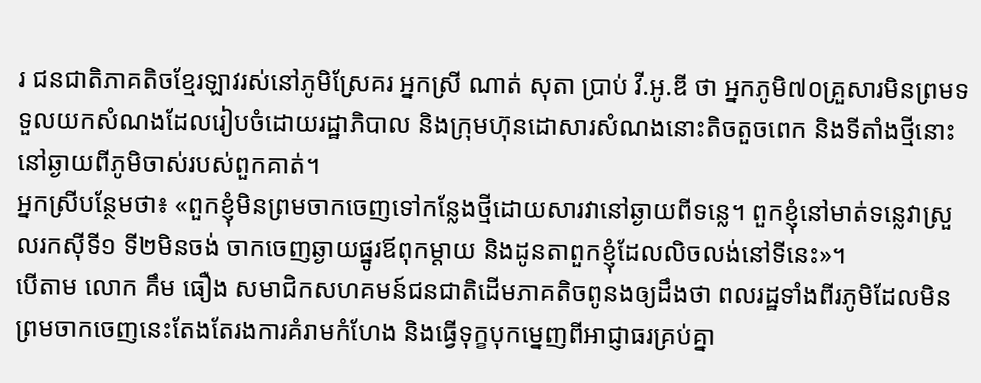រ ជនជាតិភាគតិចខ្មែរឡាវរស់នៅភូមិស្រែគរ អ្នកស្រី ណាត់ សុតា ប្រាប់ វី.អូ.ឌី ថា អ្នកភូមិ៧០គ្រួសារមិនព្រមទទួលយកសំណងដែលរៀបចំដោយរដ្ឋាភិបាល និងក្រុមហ៊ុនដោសារសំណងនោះតិចតួចពេក និងទីតាំងថ្មីនោះនៅឆ្ងាយពីភូមិចាស់របស់ពួកគាត់។
អ្នកស្រីបន្ថែមថា៖ «ពួកខ្ញុំមិនព្រមចាកចេញទៅកន្លែងថ្មីដោយសារវានៅឆ្ងាយពីទន្លេ។ ពួកខ្ញុំនៅមាត់ទន្លេវាស្រួលរកស៊ីទី១ ទី២មិនចង់ ចាកចេញឆ្ងាយផ្នូរឪពុកម្តាយ និងដូនតាពួកខ្ញុំដែលលិចលង់នៅទីនេះ»។
បើតាម លោក គឹម ធឿង សមាជិកសហគមន៍ជនជាតិដើមភាគតិចពូនងឲ្យដឹងថា ពលរដ្ឋទាំងពីរភូមិដែលមិនព្រមចាកចេញនេះតែងតែរងការគំរាមកំហែង និងធ្វើទុក្ខបុកម្នេញពីអាជ្ញាធរគ្រប់គ្នា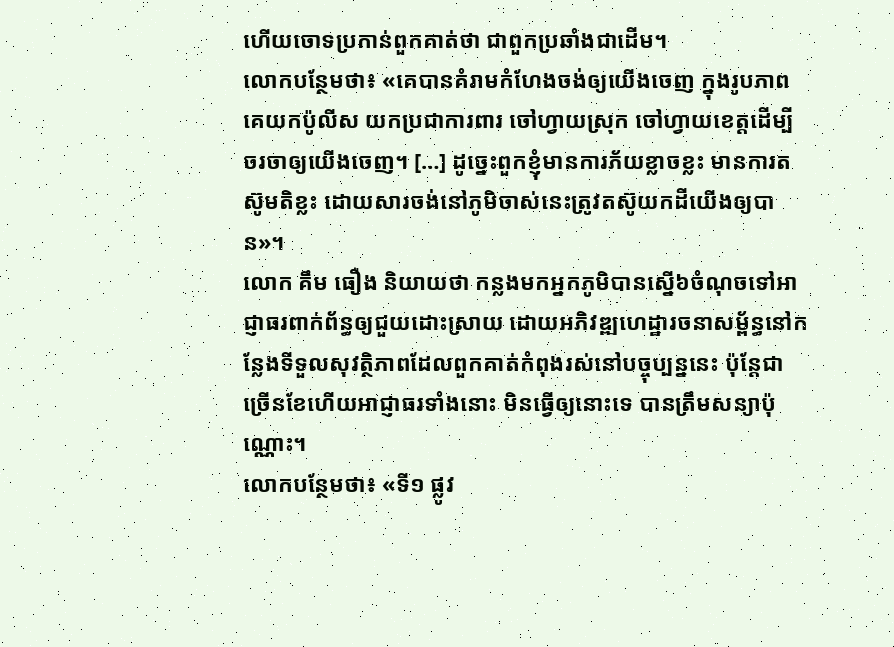ហើយចោទប្រកាន់ពួកគាត់ថា ជាពួកប្រឆាំងជាដើម។
លោកបន្ថែមថា៖ «គេបានគំរាមកំហែងចង់ឲ្យយើងចេញ ក្នុងរូបភាពគេយកប៉ូលីស យកប្រជាការពារ ចៅហ្វាយស្រុក ចៅហ្វាយខេត្តដើម្បីចរចាឲ្យយើងចេញ។ […] ដូច្នេះពួកខ្ញុំមានការភ័យខ្លាចខ្លះ មានការតស៊ូមតិខ្លះ ដោយសារចង់នៅភូមិចាស់នេះត្រូវតស៊ូយកដីយើងឲ្យបាន»។
លោក គឹម ធឿង និយាយថា កន្លងមកអ្នកភូមិបានស្នើ៦ចំណុចទៅអាជ្ញាធរពាក់ព័ន្ធឲ្យជួយដោះស្រាយ ដោយអភិវឌ្ឍហេដ្ឋារចនាសម្ព័ន្ធនៅកន្លែងទីទួលសុវត្ថិភាពដែលពួកគាត់កំពុងរស់នៅបច្ចុប្បន្ននេះ ប៉ុន្តែជាច្រើនខែហើយអាជ្ញាធរទាំងនោះ មិនធ្វើឲ្យនោះទេ បានត្រឹមសន្យាប៉ុណ្ណោះ។
លោកបន្ថែមថា៖ «ទី១ ផ្លូវ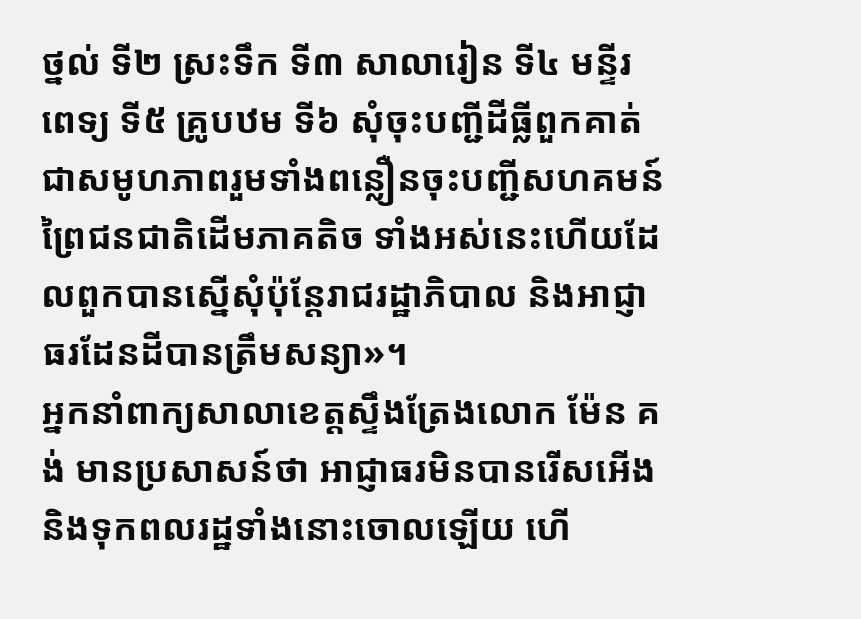ថ្នល់ ទី២ ស្រះទឹក ទី៣ សាលារៀន ទី៤ មន្ទីរពេទ្យ ទី៥ គ្រូបឋម ទី៦ សុំចុះបញ្ជីដីធ្លីពួកគាត់ជាសមូហភាពរួមទាំងពន្លឿនចុះបញ្ជីសហគមន៍ព្រៃជនជាតិដើមភាគតិច ទាំងអស់នេះហើយដែលពួកបានស្នើសុំប៉ុន្តែរាជរដ្ឋាភិបាល និងអាជ្ញាធរដែនដីបានត្រឹមសន្យា»។
អ្នកនាំពាក្យសាលាខេត្តស្ទឹងត្រែងលោក ម៉ែន គង់ មានប្រសាសន៍ថា អាជ្ញាធរមិនបានរើសអើង និងទុកពលរដ្ឋទាំងនោះចោលឡើយ ហើ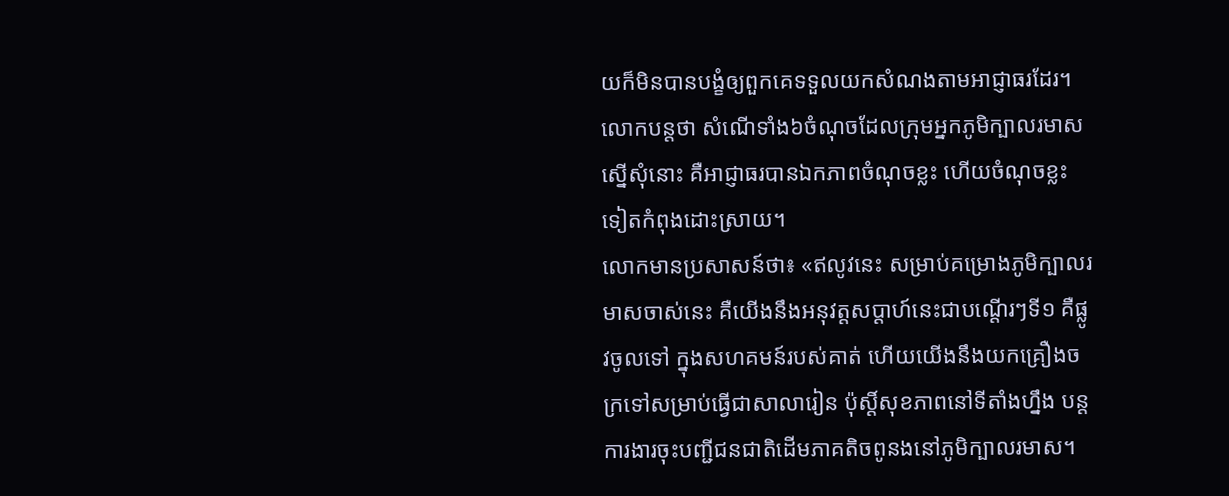យក៏មិនបានបង្ខំឲ្យពួកគេទទួលយកសំណងតាមអាជ្ញាធរដែរ។ លោកបន្តថា សំណើទាំង៦ចំណុចដែលក្រុមអ្នកភូមិក្បាលរមាស ស្នើសុំនោះ គឺអាជ្ញាធរបានឯកភាពចំណុចខ្លះ ហើយចំណុចខ្លះទៀតកំពុងដោះស្រាយ។
លោកមានប្រសាសន៍ថា៖ «ឥលូវនេះ សម្រាប់គម្រោងភូមិក្បាលរមាសចាស់នេះ គឺយើងនឹងអនុវត្តសប្តាហ៍នេះជាបណ្តើរៗទី១ គឺផ្លូវចូលទៅ ក្នុងសហគមន៍របស់គាត់ ហើយយើងនឹងយកគ្រឿងចក្រទៅសម្រាប់ធ្វើជាសាលារៀន ប៉ុស្ដិ៍សុខភាពនៅទីតាំងហ្នឹង បន្តការងារចុះបញ្ជីជនជាតិដើមភាគតិចពូនងនៅភូមិក្បាលរមាស។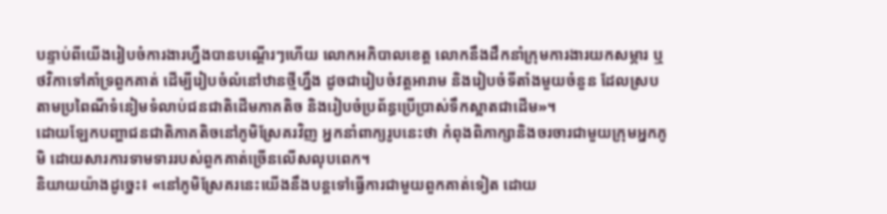បន្ទាប់ពីយើងរៀបចំការងារហ្នឹងបានបណ្តើរៗហើយ លោកអភិបាលខេត្ត លោកនឹងដឹកនាំក្រុមការងារយកសម្ភារ ឬថវិកាទៅគាំទ្រពួកគាត់ ដើម្បីរៀបចំលំនៅឋានថ្មីហ្នឹង ដូចជារៀបចំវត្តអារាម និងរៀបចំទីតាំងមួយចំនួន ដែលស្របតាមប្រពៃណីទំនៀមទំលាប់ជនជាតិដើមភាគតិច និងរៀបចំប្រព័ន្ធប្រើប្រាស់ទឹកស្អាតជាដើម»។
ដោយឡែកបញ្ហាជនជាតិភាគតិចនៅភូមិស្រែគរវិញ អ្នកនាំពាក្យរូបនេះថា កំពុងពិភាក្សានិងចរចារជាមួយក្រុមអ្នកភូមិ ដោយសារការទាមទាររបស់ពួកគាត់ច្រើនលើសលុបពេក។
និយាយយ៉ាងដូច្នេះ៖ «នៅភូមិស្រែគរនេះយើងនឹងបន្តទៅធ្វើការជាមួយពួកគាត់ទៀត ដោយ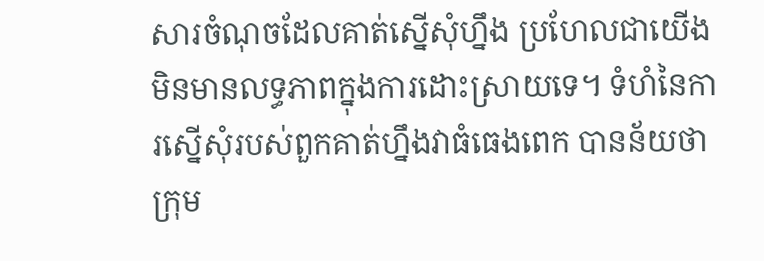សារចំណុចដែលគាត់ស្នើសុំហ្នឹង ប្រហែលជាយើងមិនមានលទ្ធភាពក្នុងការដោះស្រាយទេ។ ទំហំនៃការស្នើសុំរបស់ពួកគាត់ហ្នឹងវាធំធេងពេក បានន័យថា ក្រុម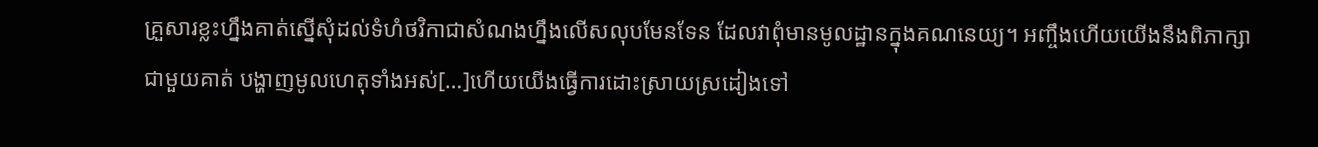គ្រួសារខ្លះហ្នឹងគាត់ស្នើសុំដល់ទំហំថវិកាជាសំណងហ្នឹងលើសលុបមែនទែន ដែលវាពុំមានមូលដ្ឋានក្នុងគណនេយ្យ។ អញ្ចឹងហើយយើងនឹងពិភាក្សាជាមួយគាត់ បង្ហាញមូលហេតុទាំងអស់[…]ហើយយើងធ្វើការដោះស្រាយស្រដៀងទៅ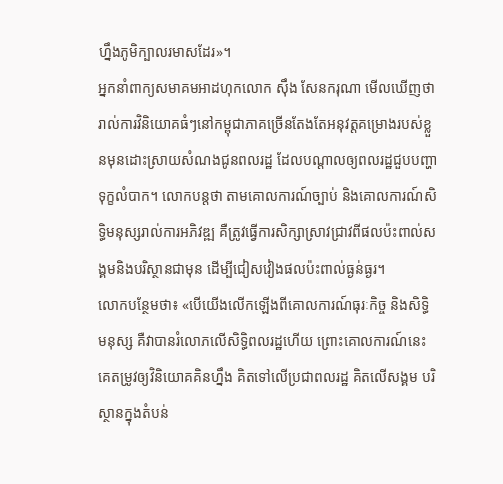ហ្នឹងភូមិក្បាលរមាសដែរ»។
អ្នកនាំពាក្យសមាគមអាដហុកលោក ស៊ឹង សែនករុណា មើលឃើញថា រាល់ការវិនិយោគធំៗនៅកម្ពុជាភាគច្រើនតែងតែអនុវត្តគម្រោងរបស់ខ្លួនមុនដោះស្រាយសំណងជូនពលរដ្ឋ ដែលបណ្តាលឲ្យពលរដ្ឋជួបបញ្ហាទុក្ខលំបាក។ លោកបន្តថា តាមគោលការណ៍ច្បាប់ និងគោលការណ៍សិទ្ធិមនុស្សរាល់ការអភិវឌ្ឍ គឺត្រូវធ្វើការសិក្សាស្រាវជ្រាវពីផលប៉ះពាល់សង្គមនិងបរិស្ថានជាមុន ដើម្បីជៀសវៀងផលប៉ះពាល់ធ្ងន់ធ្ងរ។
លោកបន្ថែមថា៖ «បើយើងលើកឡើងពីគោលការណ៍ធុរៈកិច្ច និងសិទ្ធិមនុស្ស គឺវាបានរំលោភលើសិទ្ធិពលរដ្ឋហើយ ព្រោះគោលការណ៍នេះគេតម្រូវឲ្យវិនិយោគគិនហ្នឹង គិតទៅលើប្រជាពលរដ្ឋ គិតលើសង្គម បរិស្ថានក្នុងតំបន់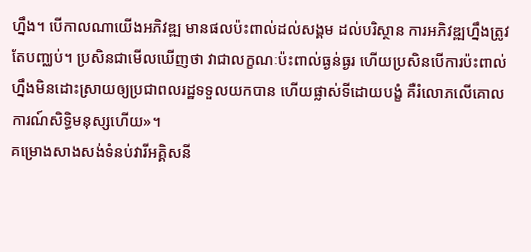ហ្នឹង។ បើកាលណាយើងអភិវឌ្ឍ មានផលប៉ះពាល់ដល់សង្គម ដល់បរិស្ថាន ការអភិវឌ្ឍហ្នឹងត្រូវតែបញ្ឈប់។ ប្រសិនជាមើលឃើញថា វាជាលក្ខណៈប៉ះពាល់ធ្ងន់ធ្ងរ ហើយប្រសិនបើការប៉ះពាល់ហ្នឹងមិនដោះស្រាយឲ្យប្រជាពលរដ្ឋទទួលយកបាន ហើយផ្លាស់ទីដោយបង្ខំ គឺរំលោភលើគោលការណ៍សិទ្ធិមនុស្សហើយ»។
គម្រោងសាងសង់ទំនប់វារីអគ្គិសនី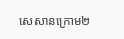សេសានក្រោម២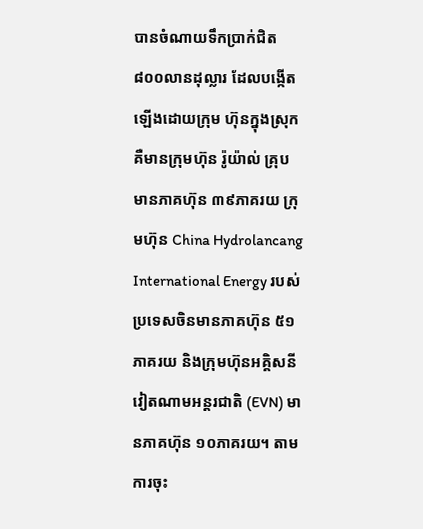បានចំណាយទឹកប្រាក់ជិត ៨០០លានដុល្លារ ដែលបង្កើតឡើងដោយក្រុម ហ៊ុនក្នុងស្រុក គឺមានក្រុមហ៊ុន រ៉ូយ៉ាល់ គ្រុប មានភាគហ៊ុន ៣៩ភាគរយ ក្រុមហ៊ុន China Hydrolancang International Energy របស់ប្រទេសចិនមានភាគហ៊ុន ៥១ភាគរយ និងក្រុមហ៊ុនអគ្គិសនីវៀតណាមអន្តរជាតិ (EVN) មានភាគហ៊ុន ១០ភាគរយ។ តាមការចុះ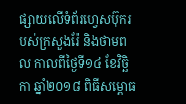ផ្សាយលើទំព័រហ្វេសប៊ុករបស់ក្រសួងរ៉ែ និងថាមពល កាលពីថ្ងៃទី១៤ ខែវិច្ឆិកា ឆ្នាំ២០១៨ ពិធីសម្ពោធ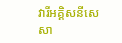វារីអគ្គិសនីសេសា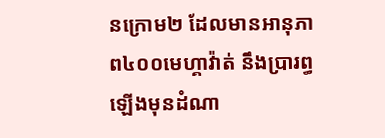នក្រោម២ ដែលមានអានុភាព៤០០មេហ្គាវ៉ាត់ នឹងប្រារព្ធឡេីងមុនដំណា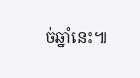ច់ឆ្នាំនេះ៕